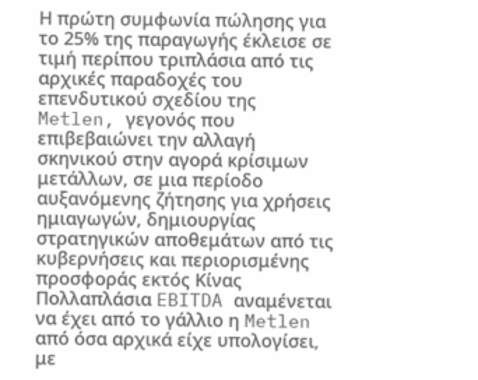Η πρώτη συμφωνία πώλησης για το 25% της παραγωγής έκλεισε σε τιμή περίπου τριπλάσια από τις αρχικές παραδοχές του επενδυτικού σχεδίου της Metlen, γεγονός που επιβεβαιώνει την αλλαγή σκηνικού στην αγορά κρίσιμων μετάλλων, σε μια περίοδο αυξανόμενης ζήτησης για χρήσεις ημιαγωγών, δημιουργίας στρατηγικών αποθεμάτων από τις κυβερνήσεις και περιορισμένης προσφοράς εκτός Κίνας
Πολλαπλάσια EBITDA αναμένεται να έχει από το γάλλιο η Metlen από όσα αρχικά είχε υπολογίσει, με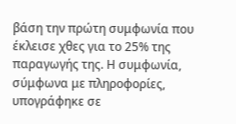βάση την πρώτη συμφωνία που έκλεισε χθες για το 25% της παραγωγής της. Η συμφωνία, σύμφωνα με πληροφορίες, υπογράφηκε σε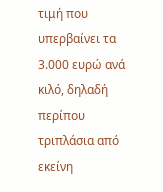τιμή που υπερβαίνει τα 3.000 ευρώ ανά κιλό, δηλαδή περίπου τριπλάσια από εκείνη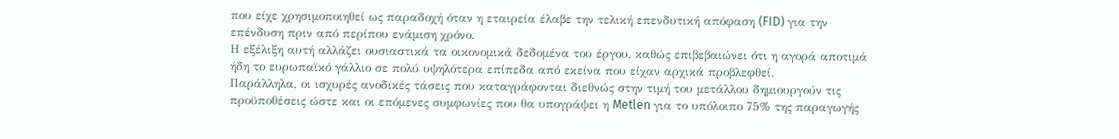που είχε χρησιμοποιηθεί ως παραδοχή όταν η εταιρεία έλαβε την τελική επενδυτική απόφαση (FID) για την επένδυση πριν από περίπου ενάμιση χρόνο.
Η εξέλιξη αυτή αλλάζει ουσιαστικά τα οικονομικά δεδομένα του έργου, καθώς επιβεβαιώνει ότι η αγορά αποτιμά ήδη το ευρωπαϊκό γάλλιο σε πολύ υψηλότερα επίπεδα από εκείνα που είχαν αρχικά προβλεφθεί.
Παράλληλα, οι ισχυρές ανοδικές τάσεις που καταγράφονται διεθνώς στην τιμή του μετάλλου δημιουργούν τις προϋποθέσεις ώστε και οι επόμενες συμφωνίες που θα υπογράψει η Metlen για το υπόλοιπο 75% της παραγωγής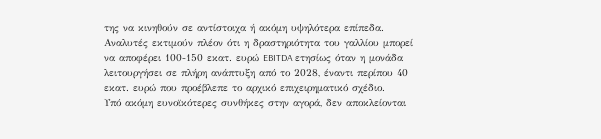της να κινηθούν σε αντίστοιχα ή ακόμη υψηλότερα επίπεδα.
Αναλυτές εκτιμούν πλέον ότι η δραστηριότητα του γαλλίου μπορεί να αποφέρει 100-150 εκατ. ευρώ EBITDA ετησίως όταν η μονάδα λειτουργήσει σε πλήρη ανάπτυξη από το 2028, έναντι περίπου 40 εκατ. ευρώ που προέβλεπε το αρχικό επιχειρηματικό σχέδιο.
Υπό ακόμη ευνοϊκότερες συνθήκες στην αγορά, δεν αποκλείονται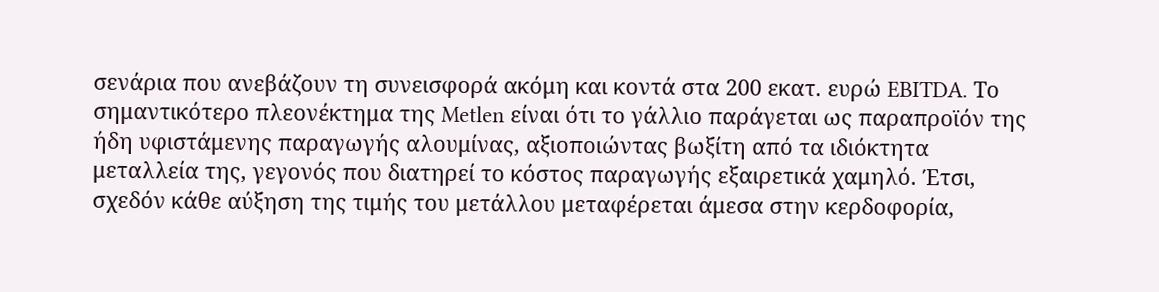σενάρια που ανεβάζουν τη συνεισφορά ακόμη και κοντά στα 200 εκατ. ευρώ EBITDA. Το σημαντικότερο πλεονέκτημα της Metlen είναι ότι το γάλλιο παράγεται ως παραπροϊόν της ήδη υφιστάμενης παραγωγής αλουμίνας, αξιοποιώντας βωξίτη από τα ιδιόκτητα μεταλλεία της, γεγονός που διατηρεί το κόστος παραγωγής εξαιρετικά χαμηλό. Έτσι, σχεδόν κάθε αύξηση της τιμής του μετάλλου μεταφέρεται άμεσα στην κερδοφορία,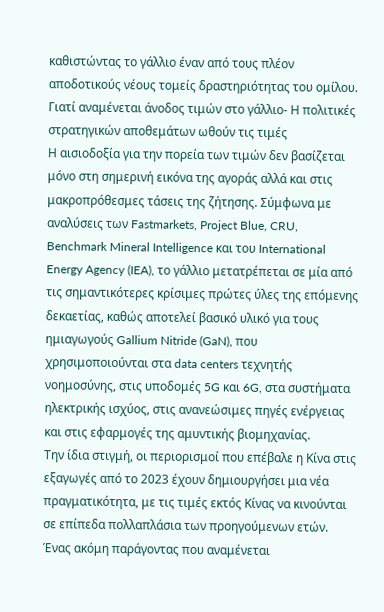καθιστώντας το γάλλιο έναν από τους πλέον αποδοτικούς νέους τομείς δραστηριότητας του ομίλου.
Γιατί αναμένεται άνοδος τιμών στο γάλλιο- Η πολιτικές στρατηγικών αποθεμάτων ωθούν τις τιμές
Η αισιοδοξία για την πορεία των τιμών δεν βασίζεται μόνο στη σημερινή εικόνα της αγοράς αλλά και στις μακροπρόθεσμες τάσεις της ζήτησης. Σύμφωνα με αναλύσεις των Fastmarkets, Project Blue, CRU, Benchmark Mineral Intelligence και του International Energy Agency (IEA), το γάλλιο μετατρέπεται σε μία από τις σημαντικότερες κρίσιμες πρώτες ύλες της επόμενης δεκαετίας, καθώς αποτελεί βασικό υλικό για τους ημιαγωγούς Gallium Nitride (GaN), που χρησιμοποιούνται στα data centers τεχνητής νοημοσύνης, στις υποδομές 5G και 6G, στα συστήματα ηλεκτρικής ισχύος, στις ανανεώσιμες πηγές ενέργειας και στις εφαρμογές της αμυντικής βιομηχανίας.
Την ίδια στιγμή, οι περιορισμοί που επέβαλε η Κίνα στις εξαγωγές από το 2023 έχουν δημιουργήσει μια νέα πραγματικότητα, με τις τιμές εκτός Κίνας να κινούνται σε επίπεδα πολλαπλάσια των προηγούμενων ετών.
Ένας ακόμη παράγοντας που αναμένεται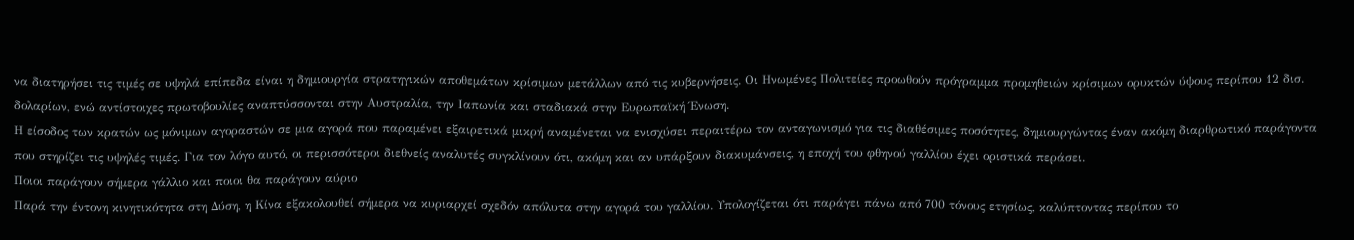να διατηρήσει τις τιμές σε υψηλά επίπεδα είναι η δημιουργία στρατηγικών αποθεμάτων κρίσιμων μετάλλων από τις κυβερνήσεις. Οι Ηνωμένες Πολιτείες προωθούν πρόγραμμα προμηθειών κρίσιμων ορυκτών ύψους περίπου 12 δισ. δολαρίων, ενώ αντίστοιχες πρωτοβουλίες αναπτύσσονται στην Αυστραλία, την Ιαπωνία και σταδιακά στην Ευρωπαϊκή Ένωση.
Η είσοδος των κρατών ως μόνιμων αγοραστών σε μια αγορά που παραμένει εξαιρετικά μικρή αναμένεται να ενισχύσει περαιτέρω τον ανταγωνισμό για τις διαθέσιμες ποσότητες, δημιουργώντας έναν ακόμη διαρθρωτικό παράγοντα που στηρίζει τις υψηλές τιμές. Για τον λόγο αυτό, οι περισσότεροι διεθνείς αναλυτές συγκλίνουν ότι, ακόμη και αν υπάρξουν διακυμάνσεις, η εποχή του φθηνού γαλλίου έχει οριστικά περάσει.
Ποιοι παράγουν σήμερα γάλλιο και ποιοι θα παράγουν αύριο
Παρά την έντονη κινητικότητα στη Δύση, η Κίνα εξακολουθεί σήμερα να κυριαρχεί σχεδόν απόλυτα στην αγορά του γαλλίου. Υπολογίζεται ότι παράγει πάνω από 700 τόνους ετησίως, καλύπτοντας περίπου το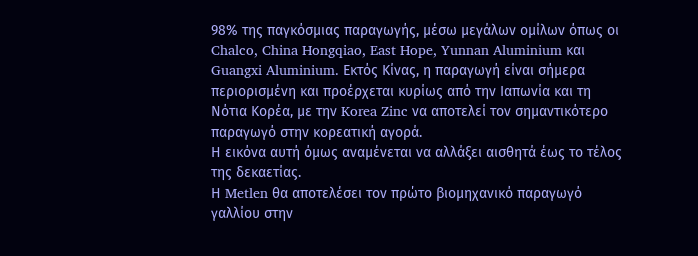98% της παγκόσμιας παραγωγής, μέσω μεγάλων ομίλων όπως οι Chalco, China Hongqiao, East Hope, Yunnan Aluminium και Guangxi Aluminium. Εκτός Κίνας, η παραγωγή είναι σήμερα περιορισμένη και προέρχεται κυρίως από την Ιαπωνία και τη Νότια Κορέα, με την Korea Zinc να αποτελεί τον σημαντικότερο παραγωγό στην κορεατική αγορά.
Η εικόνα αυτή όμως αναμένεται να αλλάξει αισθητά έως το τέλος της δεκαετίας.
Η Metlen θα αποτελέσει τον πρώτο βιομηχανικό παραγωγό γαλλίου στην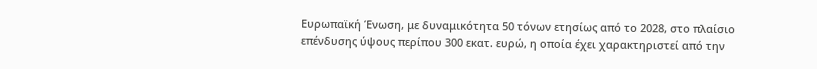Ευρωπαϊκή Ένωση, με δυναμικότητα 50 τόνων ετησίως από το 2028, στο πλαίσιο επένδυσης ύψους περίπου 300 εκατ. ευρώ, η οποία έχει χαρακτηριστεί από την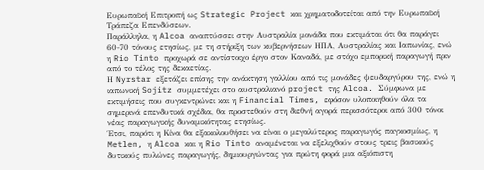Ευρωπαϊκή Επιτροπή ως Strategic Project και χρηματοδοτείται από την Ευρωπαϊκή Τράπεζα Επενδύσεων.
Παράλληλα, η Alcoa αναπτύσσει στην Αυστραλία μονάδα που εκτιμάται ότι θα παράγει 60-70 τόνους ετησίως, με τη στήριξη των κυβερνήσεων ΗΠΑ, Αυστραλίας και Ιαπωνίας, ενώ η Rio Tinto προχωρά σε αντίστοιχο έργο στον Καναδά, με στόχο εμπορική παραγωγή πριν από το τέλος της δεκαετίας.
Η Nyrstar εξετάζει επίσης την ανάκτηση γαλλίου από τις μονάδες ψευδαργύρου της, ενώ η ιαπωνική Sojitz συμμετέχει στο αυστραλιανό project της Alcoa. Σύμφωνα με εκτιμήσεις που συγκεντρώνει και η Financial Times, εφόσον υλοποιηθούν όλα τα σημερινά επενδυτικά σχέδια, θα προστεθούν στη διεθνή αγορά περισσότεροι από 300 τόνοι νέας παραγωγικής δυναμικότητας ετησίως.
Έτσι, παρότι η Κίνα θα εξακολουθήσει να είναι ο μεγαλύτερος παραγωγός παγκοσμίως, η Metlen, η Alcoa και η Rio Tinto αναμένεται να εξελιχθούν στους τρεις βασικούς δυτικούς πυλώνες παραγωγής, δημιουργώντας για πρώτη φορά μια αξιόπιστη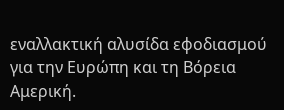εναλλακτική αλυσίδα εφοδιασμού για την Ευρώπη και τη Βόρεια Αμερική.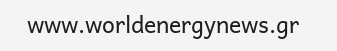www.worldenergynews.gr